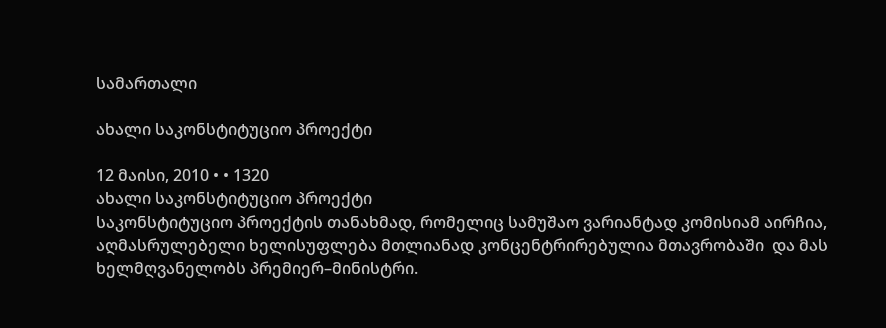სამართალი

ახალი საკონსტიტუციო პროექტი

12 მაისი, 2010 • • 1320
ახალი საკონსტიტუციო პროექტი
საკონსტიტუციო პროექტის თანახმად, რომელიც სამუშაო ვარიანტად კომისიამ აირჩია, აღმასრულებელი ხელისუფლება მთლიანად კონცენტრირებულია მთავრობაში  და მას ხელმღვანელობს პრემიერ–მინისტრი.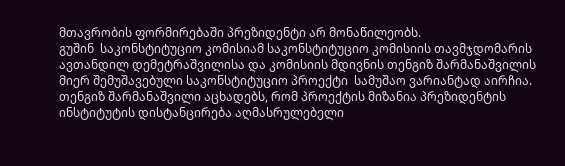მთავრობის ფორმირებაში პრეზიდენტი არ მონაწილეობს.
გუშინ  საკონსტიტუციო კომისიამ საკონსტიტუციო კომისიის თავმჯდომარის ავთანდილ დემეტრაშვილისა და კომისიის მდივნის თენგიზ შარმანაშვილის მიერ შემუშავებული საკონსტიტუციო პროექტი  სამუშაო ვარიანტად აირჩია.
თენგიზ შარმანაშვილი აცხადებს, რომ პროექტის მიზანია პრეზიდენტის ინსტიტუტის დისტანცირება აღმასრულებელი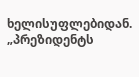ხელისუფლებიდან.
„პრეზიდენტს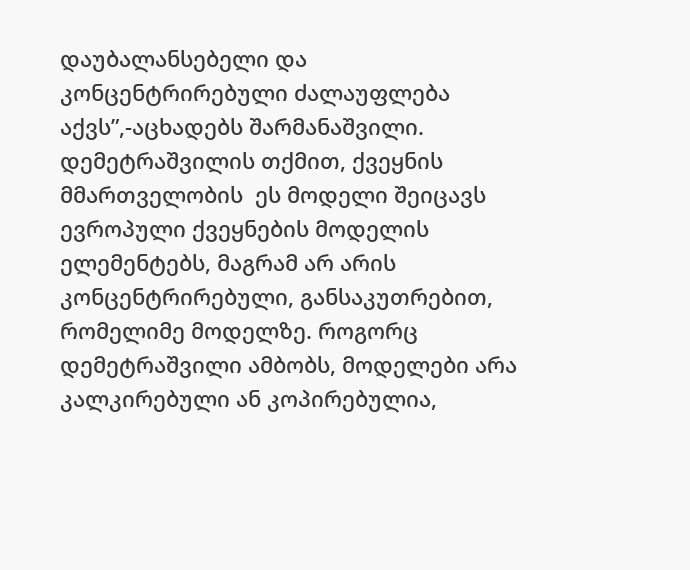დაუბალანსებელი და კონცენტრირებული ძალაუფლება აქვს”,-აცხადებს შარმანაშვილი.
დემეტრაშვილის თქმით, ქვეყნის მმართველობის  ეს მოდელი შეიცავს ევროპული ქვეყნების მოდელის ელემენტებს, მაგრამ არ არის კონცენტრირებული, განსაკუთრებით, რომელიმე მოდელზე. როგორც დემეტრაშვილი ამბობს, მოდელები არა კალკირებული ან კოპირებულია,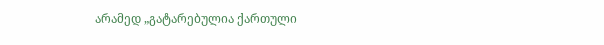არამედ „გატარებულია ქართული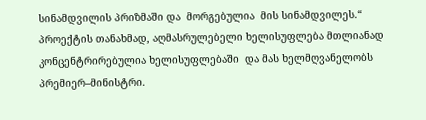სინამდვილის პრიზმაში და  მორგებულია  მის სინამდვილეს.“
პროექტის თანახმად, აღმასრულებელი ხელისუფლება მთლიანად კონცენტრირებულია ხელისუფლებაში  და მას ხელმღვანელობს პრემიერ–მინისტრი.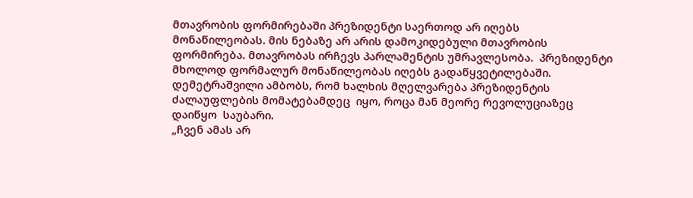მთავრობის ფორმირებაში პრეზიდენტი საერთოდ არ იღებს მონაწილეობას. მის ნებაზე არ არის დამოკიდებული მთავრობის ფორმირება. მთავრობას ირჩევს პარლამენტის უმრავლესობა.  პრეზიდენტი მხოლოდ ფორმალურ მონაწილეობას იღებს გადაწყვეტილებაში.
დემეტრაშვილი ამბობს, რომ ხალხის მღელვარება პრეზიდენტის ძალაუფლების მომატებამდეც  იყო, როცა მან მეორე რევოლუციაზეც დაიწყო  საუბარი.
„ჩვენ ამას არ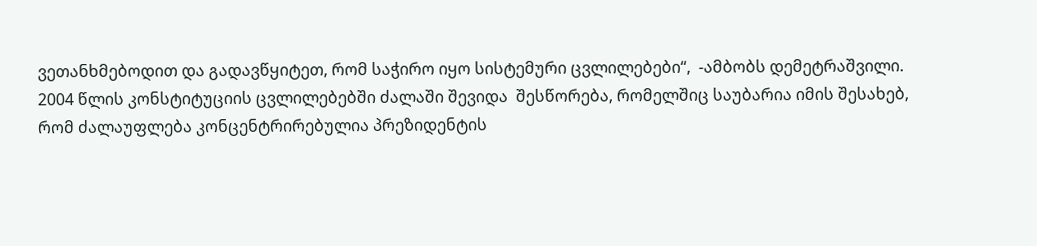ვეთანხმებოდით და გადავწყიტეთ, რომ საჭირო იყო სისტემური ცვლილებები“,  -ამბობს დემეტრაშვილი.
2004 წლის კონსტიტუციის ცვლილებებში ძალაში შევიდა  შესწორება, რომელშიც საუბარია იმის შესახებ, რომ ძალაუფლება კონცენტრირებულია პრეზიდენტის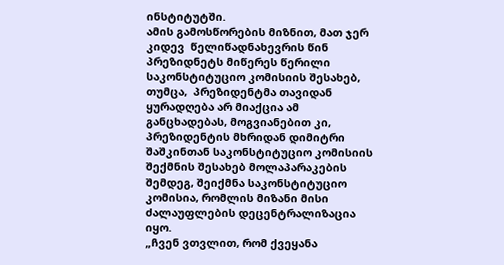ინსტიტუტში.
ამის გამოსწორების მიზნით, მათ ჯერ კიდევ  წელიწადნახევრის წინ პრეზიდნეტს მიწერეს წერილი საკონსტიტუციო კომისიის შესახებ, თუმცა,  პრეზიდენტმა თავიდან ყურადღება არ მიაქცია ამ განცხადებას, მოგვიანებით კი, პრეზიდენტის მხრიდან დიმიტრი შაშკინთან საკონსტიტუციო კომისიის შექმნის შესახებ მოლაპარაკების შემდეგ, შეიქმნა საკონსტიტუციო კომისია, რომლის მიზანი მისი ძალაუფლების დეცენტრალიზაცია იყო.
„ჩვენ ვთვლით, რომ ქვეყანა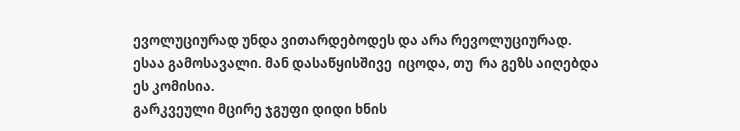ევოლუციურად უნდა ვითარდებოდეს და არა რევოლუციურად. ესაა გამოსავალი. მან დასაწყისშივე  იცოდა, თუ  რა გეზს აიღებდა ეს კომისია.
გარკვეული მცირე ჯგუფი დიდი ხნის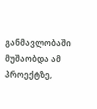განმავლობაში მუშაობდა ამ პროექტზე,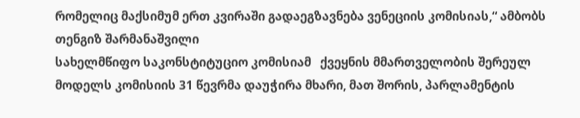რომელიც მაქსიმუმ ერთ კვირაში გადაეგზავნება ვენეციის კომისიას,“ ამბობს თენგიზ შარმანაშვილი
სახელმწიფო საკონსტიტუციო კომისიამ   ქვეყნის მმართველობის შერეულ მოდელს კომისიის 31 წევრმა დაუჭირა მხარი, მათ შორის, პარლამენტის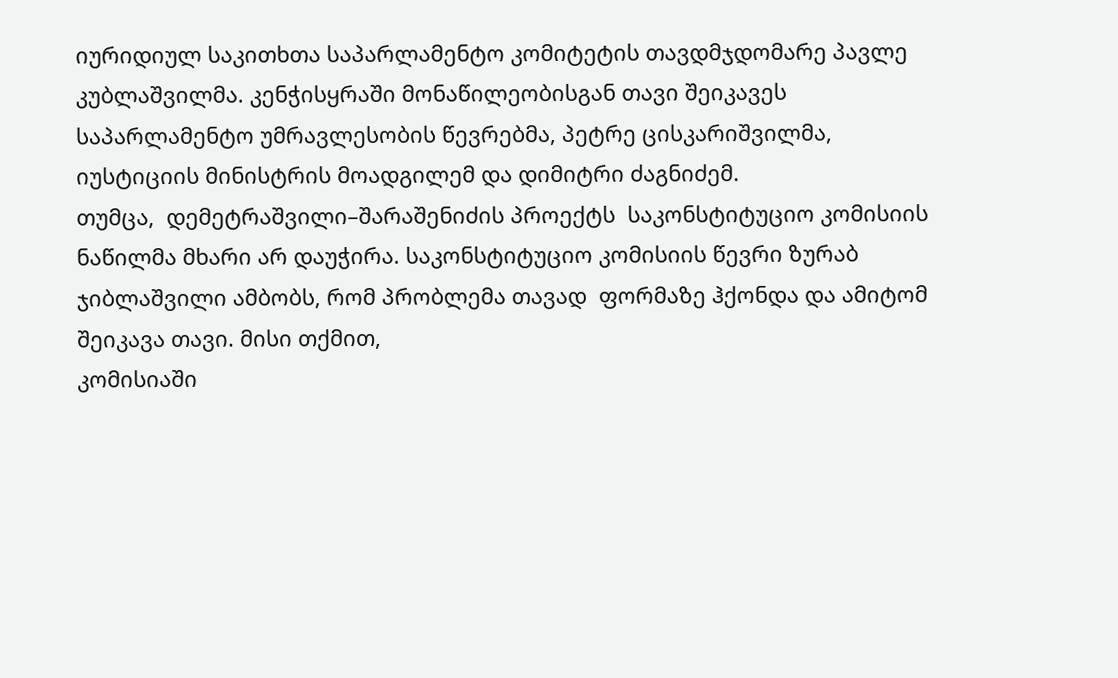იურიდიულ საკითხთა საპარლამენტო კომიტეტის თავდმჯდომარე პავლე კუბლაშვილმა. კენჭისყრაში მონაწილეობისგან თავი შეიკავეს საპარლამენტო უმრავლესობის წევრებმა, პეტრე ცისკარიშვილმა, იუსტიციის მინისტრის მოადგილემ და დიმიტრი ძაგნიძემ.
თუმცა,  დემეტრაშვილი–შარაშენიძის პროექტს  საკონსტიტუციო კომისიის ნაწილმა მხარი არ დაუჭირა. საკონსტიტუციო კომისიის წევრი ზურაბ ჯიბლაშვილი ამბობს, რომ პრობლემა თავად  ფორმაზე ჰქონდა და ამიტომ შეიკავა თავი. მისი თქმით,
კომისიაში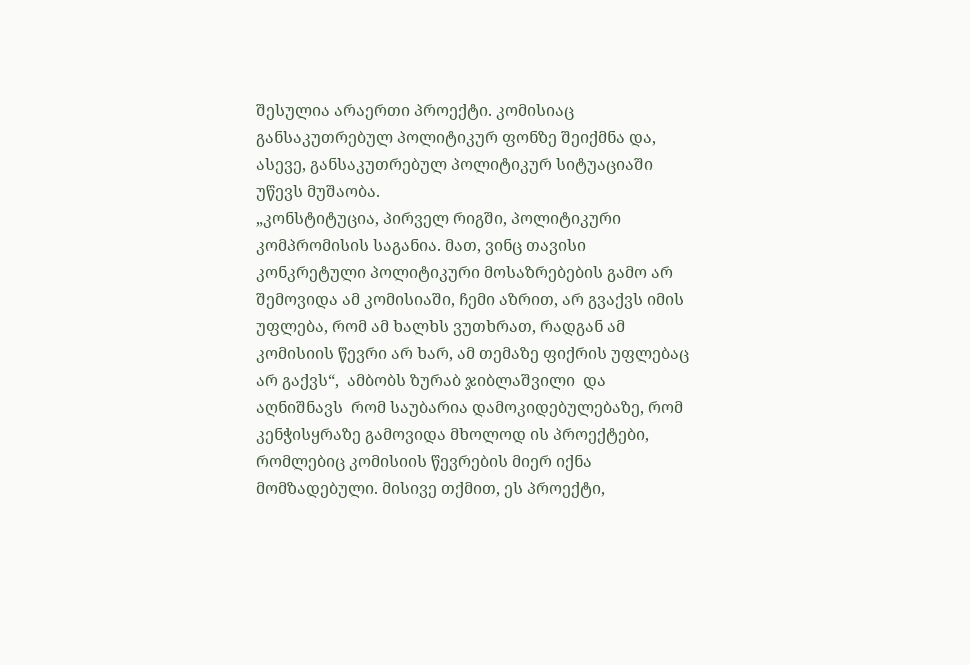შესულია არაერთი პროექტი. კომისიაც განსაკუთრებულ პოლიტიკურ ფონზე შეიქმნა და, ასევე, განსაკუთრებულ პოლიტიკურ სიტუაციაში უწევს მუშაობა.
„კონსტიტუცია, პირველ რიგში, პოლიტიკური კომპრომისის საგანია. მათ, ვინც თავისი კონკრეტული პოლიტიკური მოსაზრებების გამო არ შემოვიდა ამ კომისიაში, ჩემი აზრით, არ გვაქვს იმის უფლება, რომ ამ ხალხს ვუთხრათ, რადგან ამ კომისიის წევრი არ ხარ, ამ თემაზე ფიქრის უფლებაც არ გაქვს“,  ამბობს ზურაბ ჯიბლაშვილი  და აღნიშნავს  რომ საუბარია დამოკიდებულებაზე, რომ კენჭისყრაზე გამოვიდა მხოლოდ ის პროექტები, რომლებიც კომისიის წევრების მიერ იქნა მომზადებული. მისივე თქმით, ეს პროექტი,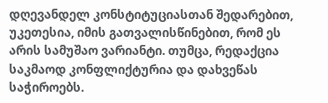დღევანდელ კონსტიტუციასთან შედარებით, უკეთესია, იმის გათვალისწინებით, რომ ეს არის სამუშაო ვარიანტი. თუმცა, რედაქცია საკმაოდ კონფლიქტურია და დახვეწას საჭიროებს.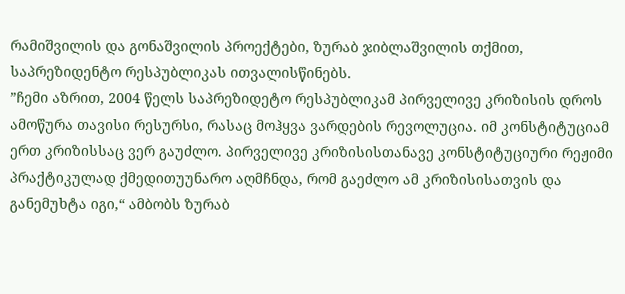რამიშვილის და გონაშვილის პროექტები, ზურაბ ჯიბლაშვილის თქმით, საპრეზიდენტო რესპუბლიკას ითვალისწინებს.
”ჩემი აზრით, 2004 წელს საპრეზიდეტო რესპუბლიკამ პირველივე კრიზისის დროს ამოწურა თავისი რესურსი, რასაც მოჰყვა ვარდების რევოლუცია. იმ კონსტიტუციამ ერთ კრიზისსაც ვერ გაუძლო. პირველივე კრიზისისთანავე კონსტიტუციური რეჟიმი პრაქტიკულად ქმედითუუნარო აღმჩნდა, რომ გაეძლო ამ კრიზისისათვის და  განემუხტა იგი,“ ამბობს ზურაბ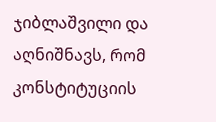ჯიბლაშვილი და აღნიშნავს, რომ კონსტიტუციის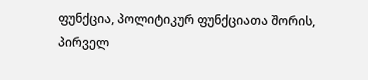ფუნქცია, პოლიტიკურ ფუნქციათა შორის,  პირველ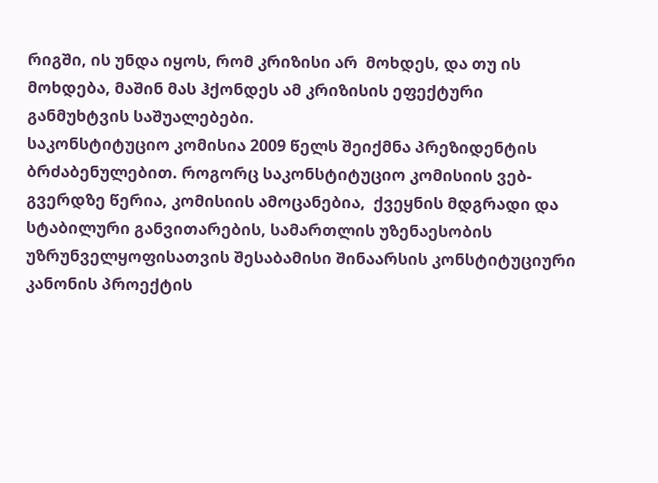რიგში, ის უნდა იყოს, რომ კრიზისი არ  მოხდეს, და თუ ის მოხდება, მაშინ მას ჰქონდეს ამ კრიზისის ეფექტური განმუხტვის საშუალებები.
საკონსტიტუციო კომისია 2009 წელს შეიქმნა პრეზიდენტის ბრძაბენულებით. როგორც საკონსტიტუციო კომისიის ვებ-გვერდზე წერია, კომისიის ამოცანებია,  ქვეყნის მდგრადი და  სტაბილური განვითარების, სამართლის უზენაესობის უზრუნველყოფისათვის შესაბამისი შინაარსის კონსტიტუციური კანონის პროექტის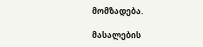მომზადება.

მასალების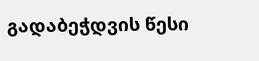გადაბეჭდვის წესი